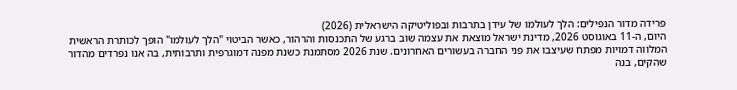פרידה מדור הנפילים: הלך לעולמו של עידן בתרבות ובפוליטיקה הישראלית (2026)
היום, ה-11 באוגוסט 2026, מדינת ישראל מוצאת את עצמה שוב ברגע של התכנסות והרהור, כאשר הביטוי "הלך לעולמו" הופך לכותרת הראשית המלווה דמויות מפתח שעיצבו את פני החברה בעשורים האחרונים. שנת 2026 מסתמנת כשנת מפנה דמוגרפית ותרבותית, בה אנו נפרדים מהדור שהקים, בנה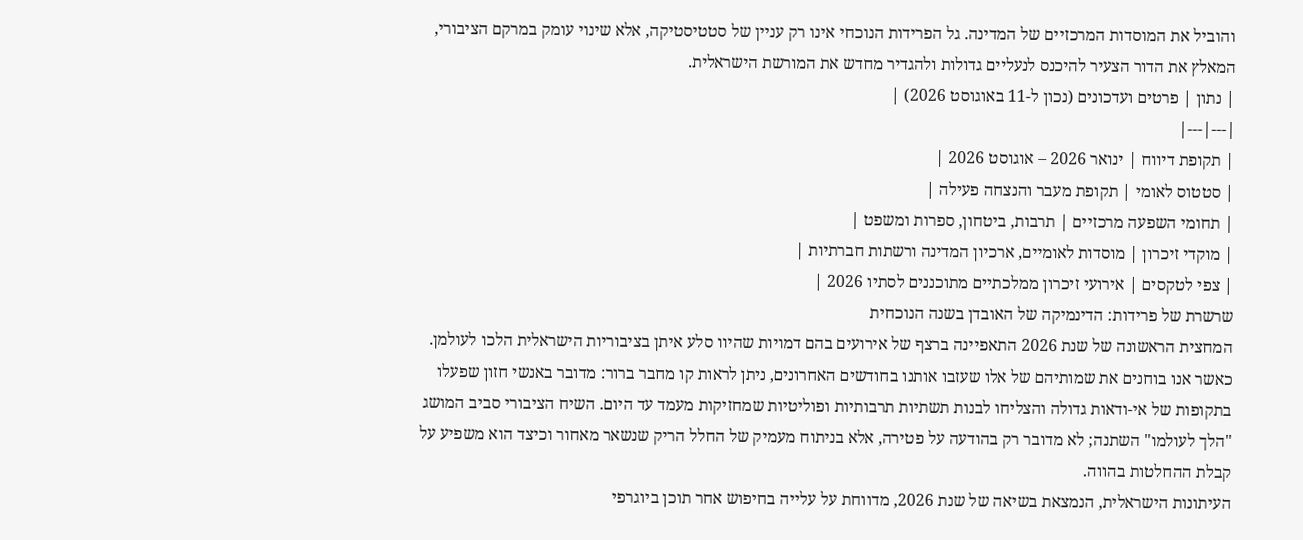והוביל את המוסדות המרכזיים של המדינה. גל הפרידות הנוכחי אינו רק עניין של סטטיסטיקה, אלא שינוי עומק במרקם הציבורי, המאלץ את הדור הצעיר להיכנס לנעליים גדולות ולהגדיר מחדש את המורשת הישראלית.
| נתון | פרטים ועדכונים (נכון ל-11 באוגוסט 2026) |
|---|---|
| תקופת דיווח | ינואר 2026 – אוגוסט 2026 |
| סטטוס לאומי | תקופת מעבר והנצחה פעילה |
| תחומי השפעה מרכזיים | תרבות, ביטחון, ספרות ומשפט |
| מוקדי זיכרון | מוסדות לאומיים, ארכיון המדינה ורשתות חברתיות |
| צפי לטקסים | אירועי זיכרון ממלכתיים מתוכננים לסתיו 2026 |
שרשרת של פרידות: הדינמיקה של האובדן בשנה הנוכחית
המחצית הראשונה של שנת 2026 התאפיינה ברצף של אירועים בהם דמויות שהיוו סלע איתן בציבוריות הישראלית הלכו לעולמן. כאשר אנו בוחנים את שמותיהם של אלו שעזבו אותנו בחודשים האחרונים, ניתן לראות קו מחבר ברור: מדובר באנשי חזון שפעלו בתקופות של אי-ודאות גדולה והצליחו לבנות תשתיות תרבותיות ופוליטיות שמחזיקות מעמד עד היום. השיח הציבורי סביב המושג "הלך לעולמו" השתנה; לא מדובר רק בהודעה על פטירה, אלא בניתוח מעמיק של החלל הריק שנשאר מאחור וכיצד הוא משפיע על קבלת ההחלטות בהווה.
העיתונות הישראלית, הנמצאת בשיאה של שנת 2026, מדווחת על עלייה בחיפוש אחר תוכן ביוגרפי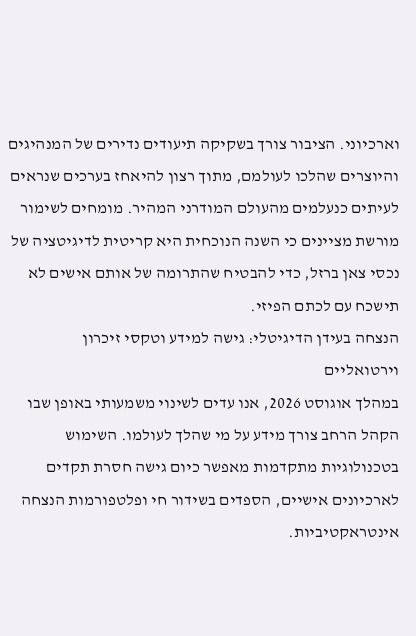וארכיוני. הציבור צורך בשקיקה תיעודים נדירים של המנהיגים והיוצרים שהלכו לעולמם, מתוך רצון להיאחז בערכים שנראים לעיתים כנעלמים מהעולם המודרני המהיר. מומחים לשימור מורשת מציינים כי השנה הנוכחית היא קריטית לדיגיטציה של נכסי צאן ברזל, כדי להבטיח שהתרומה של אותם אישים לא תישכח עם לכתם הפיזי.
הנצחה בעידן הדיגיטלי: גישה למידע וטקסי זיכרון וירטואליים
במהלך אוגוסט 2026, אנו עדים לשינוי משמעותי באופן שבו הקהל הרחב צורך מידע על מי שהלך לעולמו. השימוש בטכנולוגיות מתקדמות מאפשר כיום גישה חסרת תקדים לארכיונים אישיים, הספדים בשידור חי ופלטפורמות הנצחה אינטראקטיביות.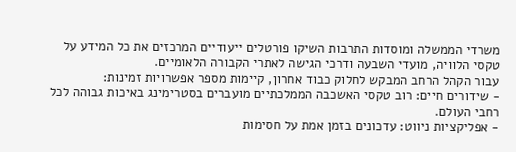משרדי הממשלה ומוסדות התרבות השיקו פורטלים ייעודיים המרכזים את כל המידע על טקסי הלוויה, מועדי השבעה ודרכי הגישה לאתרי הקבורה הלאומיים.
עבור הקהל הרחב המבקש לחלוק כבוד אחרון, קיימות מספר אפשרויות זמינות:
- שידורים חיים: רוב טקסי האשכבה הממלכתיים מועברים בסטרימינג באיכות גבוהה לכל רחבי העולם.
- אפליקציות ניווט: עדכונים בזמן אמת על חסימות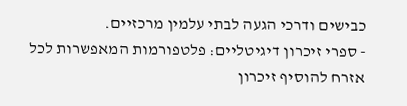כבישים ודרכי הגעה לבתי עלמין מרכזיים.
- ספרי זיכרון דיגיטליים: פלטפורמות המאפשרות לכל אזרח להוסיף זיכרון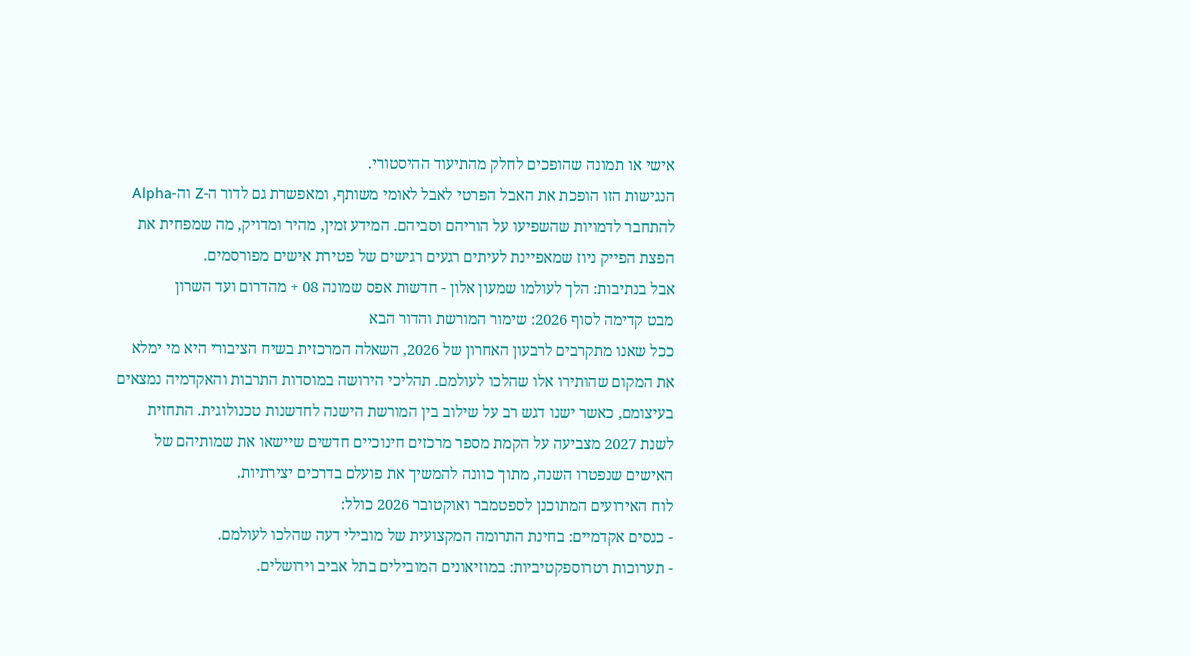אישי או תמונה שהופכים לחלק מהתיעוד ההיסטורי.
הנגישות הזו הופכת את האבל הפרטי לאבל לאומי משותף, ומאפשרת גם לדור ה-Z וה-Alpha להתחבר לדמויות שהשפיעו על הוריהם וסביהם. המידע זמין, מהיר ומדויק, מה שמפחית את הפצת הפייק ניוז שמאפיינת לעיתים רגעים רגישים של פטירת אישים מפורסמים.
אבל בנתיבות: הלך לעולמו שמעון אלון - חדשות אפס שמונה 08 + מהדרום ועד השרון
מבט קדימה לסוף 2026: שימור המורשת והדור הבא
ככל שאנו מתקרבים לרבעון האחרון של 2026, השאלה המרכזית בשיח הציבורי היא מי ימלא את המקום שהותירו אלו שהלכו לעולמם. תהליכי הירושה במוסדות התרבות והאקדמיה נמצאים בעיצומם, כאשר ישנו דגש רב על שילוב בין המורשת הישנה לחדשנות טכנולוגית. התחזית לשנת 2027 מצביעה על הקמת מספר מרכזים חינוכיים חדשים שיישאו את שמותיהם של האישים שנפטרו השנה, מתוך כוונה להמשיך את פועלם בדרכים יצירתיות.
לוח האירועים המתוכנן לספטמבר ואוקטובר 2026 כולל:
- כנסים אקדמיים: בחינת התרומה המקצועית של מובילי דעה שהלכו לעולמם.
- תערוכות רטרוספקטיביות: במוזיאונים המובילים בתל אביב וירושלים.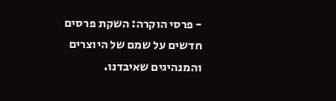- פרסי הוקרה: השקת פרסים חדשים על שמם של היוצרים והמנהיגים שאיבדנו.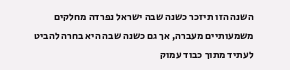השנה הזו תיזכר כשנה שבה ישראל נפרדה מחלקים משמעותיים מעברה, אך גם כשנה שבה היא בחרה להביט לעתיד מתוך כבוד עמוק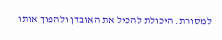למסורת. היכולת להכיל את האובדן ולהפוך אותו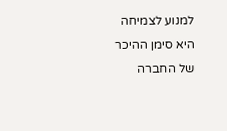למנוע לצמיחה היא סימן ההיכר של החברה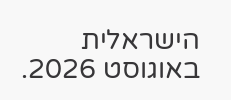הישראלית באוגוסט 2026.